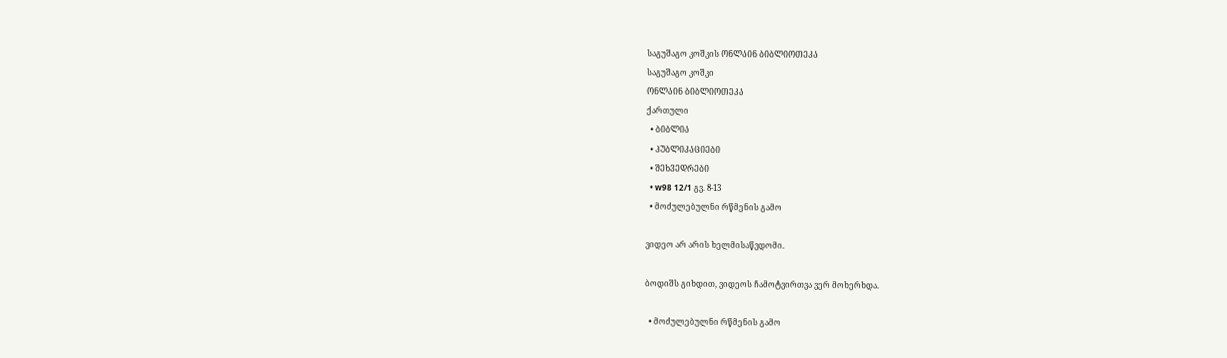საგუშაგო კოშკის ᲝᲜᲚᲐᲘᲜ ᲑᲘᲑᲚᲘᲝᲗᲔᲙᲐ
საგუშაგო კოშკი
ᲝᲜᲚᲐᲘᲜ ᲑᲘᲑᲚᲘᲝᲗᲔᲙᲐ
ქართული
  • ᲑᲘᲑᲚᲘᲐ
  • ᲞᲣᲑᲚᲘᲙᲐᲪᲘᲔᲑᲘ
  • ᲨᲔᲮᲕᲔᲓᲠᲔᲑᲘ
  • w98 12/1 გვ. 8-13
  • მოძულებულნი რწმენის გამო

ვიდეო არ არის ხელმისაწვდომი.

ბოდიშს გიხდით, ვიდეოს ჩამოტვირთვა ვერ მოხერხდა.

  • მოძულებულნი რწმენის გამო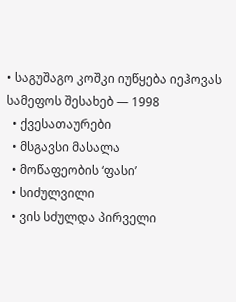• საგუშაგო კოშკი იუწყება იეჰოვას სამეფოს შესახებ — 1998
  • ქვესათაურები
  • მსგავსი მასალა
  • მოწაფეობის ‘ფასი’
  • სიძულვილი
  • ვის სძულდა პირველი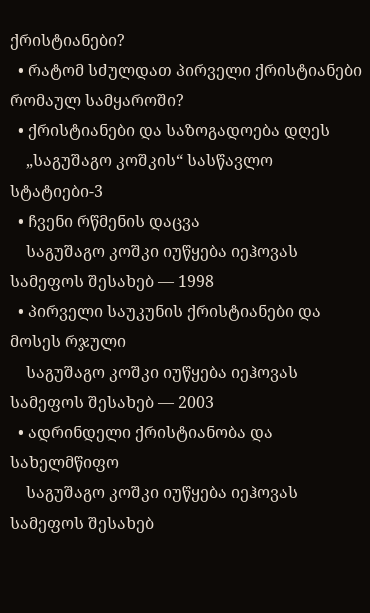ქრისტიანები?
  • რატომ სძულდათ პირველი ქრისტიანები რომაულ სამყაროში?
  • ქრისტიანები და საზოგადოება დღეს
    „საგუშაგო კოშკის“ სასწავლო სტატიები-3
  • ჩვენი რწმენის დაცვა
    საგუშაგო კოშკი იუწყება იეჰოვას სამეფოს შესახებ — 1998
  • პირველი საუკუნის ქრისტიანები და მოსეს რჯული
    საგუშაგო კოშკი იუწყება იეჰოვას სამეფოს შესახებ — 2003
  • ადრინდელი ქრისტიანობა და სახელმწიფო
    საგუშაგო კოშკი იუწყება იეჰოვას სამეფოს შესახებ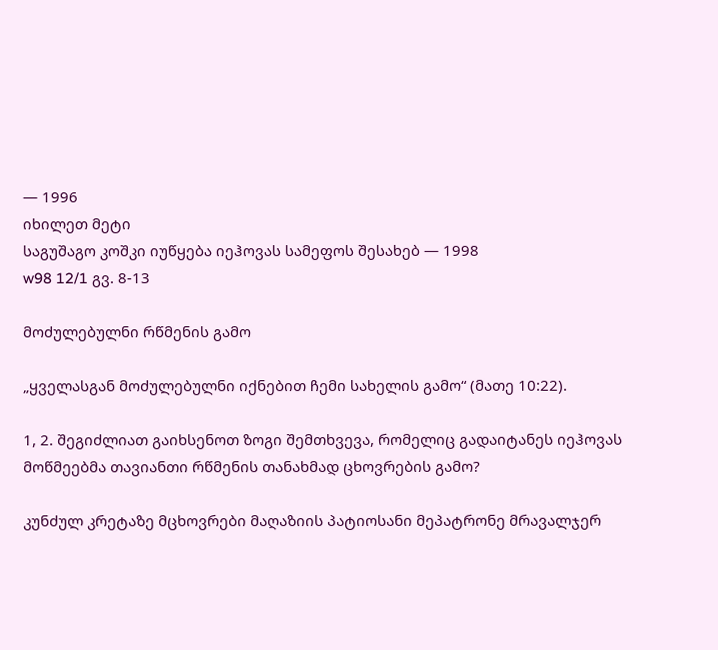— 1996
იხილეთ მეტი
საგუშაგო კოშკი იუწყება იეჰოვას სამეფოს შესახებ — 1998
w98 12/1 გვ. 8-13

მოძულებულნი რწმენის გამო

„ყველასგან მოძულებულნი იქნებით ჩემი სახელის გამო“ (მათე 10:22).

1, 2. შეგიძლიათ გაიხსენოთ ზოგი შემთხვევა, რომელიც გადაიტანეს იეჰოვას მოწმეებმა თავიანთი რწმენის თანახმად ცხოვრების გამო?

კუნძულ კრეტაზე მცხოვრები მაღაზიის პატიოსანი მეპატრონე მრავალჯერ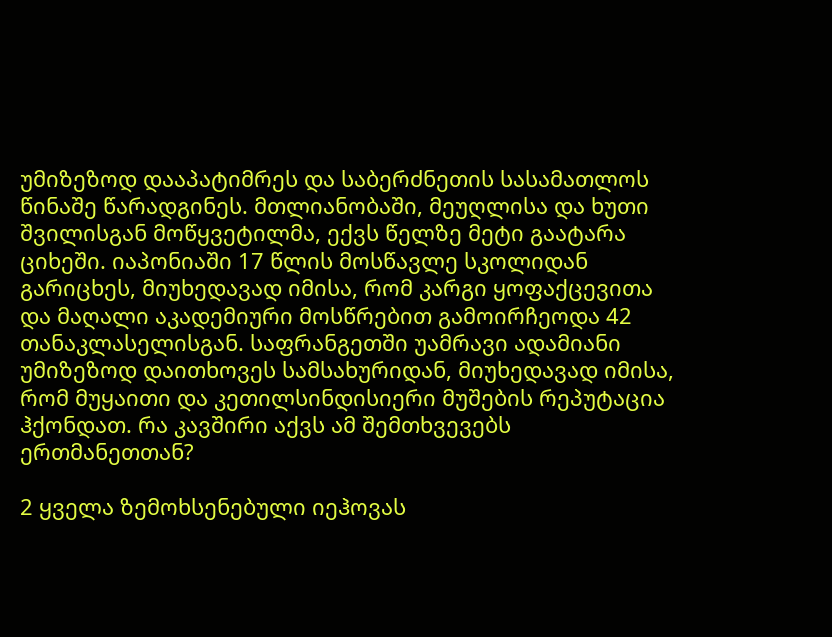უმიზეზოდ დააპატიმრეს და საბერძნეთის სასამათლოს წინაშე წარადგინეს. მთლიანობაში, მეუღლისა და ხუთი შვილისგან მოწყვეტილმა, ექვს წელზე მეტი გაატარა ციხეში. იაპონიაში 17 წლის მოსწავლე სკოლიდან გარიცხეს, მიუხედავად იმისა, რომ კარგი ყოფაქცევითა და მაღალი აკადემიური მოსწრებით გამოირჩეოდა 42 თანაკლასელისგან. საფრანგეთში უამრავი ადამიანი უმიზეზოდ დაითხოვეს სამსახურიდან, მიუხედავად იმისა, რომ მუყაითი და კეთილსინდისიერი მუშების რეპუტაცია ჰქონდათ. რა კავშირი აქვს ამ შემთხვევებს ერთმანეთთან?

2 ყველა ზემოხსენებული იეჰოვას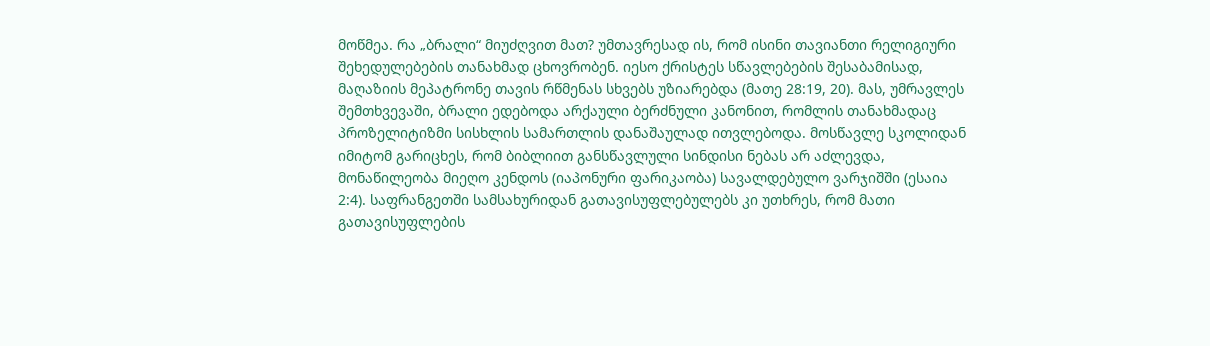მოწმეა. რა „ბრალი“ მიუძღვით მათ? უმთავრესად ის, რომ ისინი თავიანთი რელიგიური შეხედულებების თანახმად ცხოვრობენ. იესო ქრისტეს სწავლებების შესაბამისად, მაღაზიის მეპატრონე თავის რწმენას სხვებს უზიარებდა (მათე 28:19, 20). მას, უმრავლეს შემთხვევაში, ბრალი ედებოდა არქაული ბერძნული კანონით, რომლის თანახმადაც პროზელიტიზმი სისხლის სამართლის დანაშაულად ითვლებოდა. მოსწავლე სკოლიდან იმიტომ გარიცხეს, რომ ბიბლიით განსწავლული სინდისი ნებას არ აძლევდა, მონაწილეობა მიეღო კენდოს (იაპონური ფარიკაობა) სავალდებულო ვარჯიშში (ესაია 2:4). საფრანგეთში სამსახურიდან გათავისუფლებულებს კი უთხრეს, რომ მათი გათავისუფლების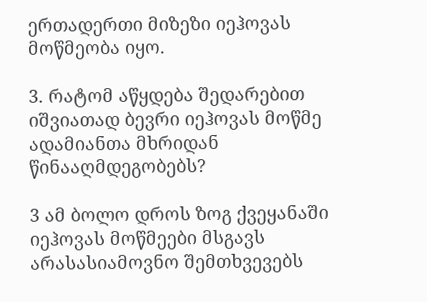ერთადერთი მიზეზი იეჰოვას მოწმეობა იყო.

3. რატომ აწყდება შედარებით იშვიათად ბევრი იეჰოვას მოწმე ადამიანთა მხრიდან წინააღმდეგობებს?

3 ამ ბოლო დროს ზოგ ქვეყანაში იეჰოვას მოწმეები მსგავს არასასიამოვნო შემთხვევებს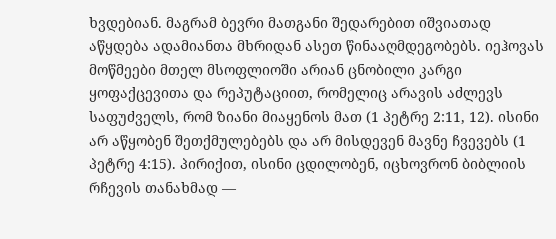ხვდებიან. მაგრამ ბევრი მათგანი შედარებით იშვიათად აწყდება ადამიანთა მხრიდან ასეთ წინააღმდეგობებს. იეჰოვას მოწმეები მთელ მსოფლიოში არიან ცნობილი კარგი ყოფაქცევითა და რეპუტაციით, რომელიც არავის აძლევს საფუძველს, რომ ზიანი მიაყენოს მათ (1 პეტრე 2:11, 12). ისინი არ აწყობენ შეთქმულებებს და არ მისდევენ მავნე ჩვევებს (1 პეტრე 4:15). პირიქით, ისინი ცდილობენ, იცხოვრონ ბიბლიის რჩევის თანახმად —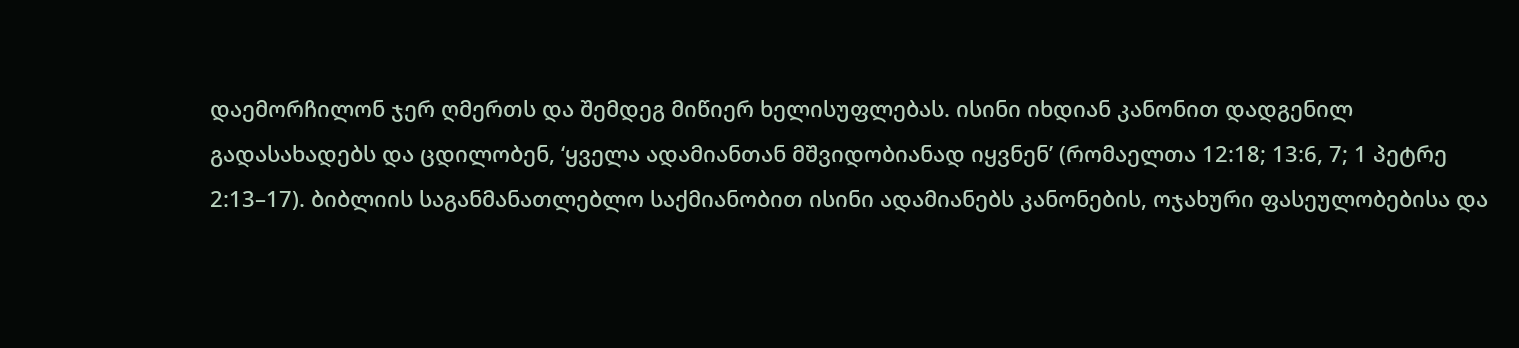დაემორჩილონ ჯერ ღმერთს და შემდეგ მიწიერ ხელისუფლებას. ისინი იხდიან კანონით დადგენილ გადასახადებს და ცდილობენ, ‘ყველა ადამიანთან მშვიდობიანად იყვნენ’ (რომაელთა 12:18; 13:6, 7; 1 პეტრე 2:13–17). ბიბლიის საგანმანათლებლო საქმიანობით ისინი ადამიანებს კანონების, ოჯახური ფასეულობებისა და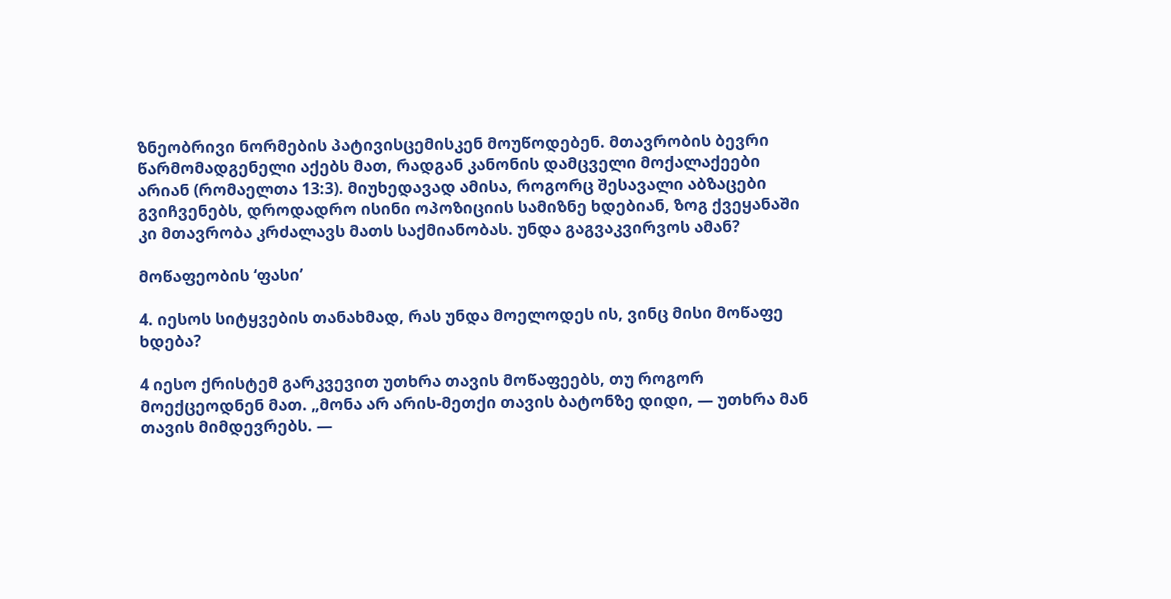ზნეობრივი ნორმების პატივისცემისკენ მოუწოდებენ. მთავრობის ბევრი წარმომადგენელი აქებს მათ, რადგან კანონის დამცველი მოქალაქეები არიან (რომაელთა 13:3). მიუხედავად ამისა, როგორც შესავალი აბზაცები გვიჩვენებს, დროდადრო ისინი ოპოზიციის სამიზნე ხდებიან, ზოგ ქვეყანაში კი მთავრობა კრძალავს მათს საქმიანობას. უნდა გაგვაკვირვოს ამან?

მოწაფეობის ‘ფასი’

4. იესოს სიტყვების თანახმად, რას უნდა მოელოდეს ის, ვინც მისი მოწაფე ხდება?

4 იესო ქრისტემ გარკვევით უთხრა თავის მოწაფეებს, თუ როგორ მოექცეოდნენ მათ. „მონა არ არის-მეთქი თავის ბატონზე დიდი, — უთხრა მან თავის მიმდევრებს. —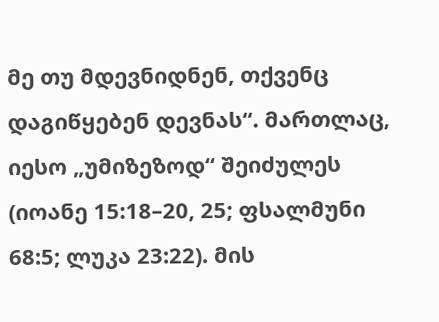მე თუ მდევნიდნენ, თქვენც დაგიწყებენ დევნას“. მართლაც, იესო „უმიზეზოდ“ შეიძულეს (იოანე 15:18–20, 25; ფსალმუნი 68:5; ლუკა 23:22). მის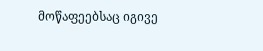მოწაფეებსაც იგივე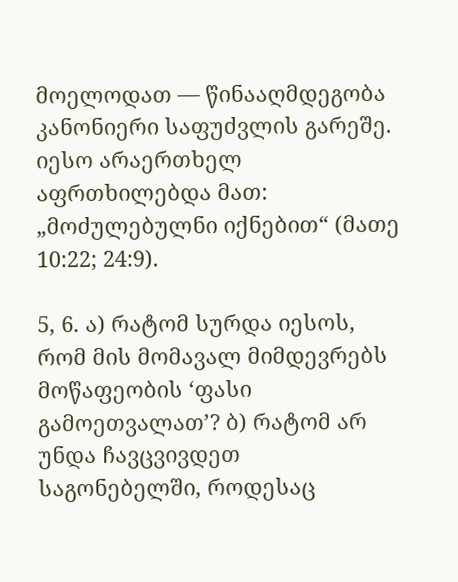მოელოდათ — წინააღმდეგობა კანონიერი საფუძვლის გარეშე. იესო არაერთხელ აფრთხილებდა მათ: „მოძულებულნი იქნებით“ (მათე 10:22; 24:9).

5, 6. ა) რატომ სურდა იესოს, რომ მის მომავალ მიმდევრებს მოწაფეობის ‘ფასი გამოეთვალათ’? ბ) რატომ არ უნდა ჩავცვივდეთ საგონებელში, როდესაც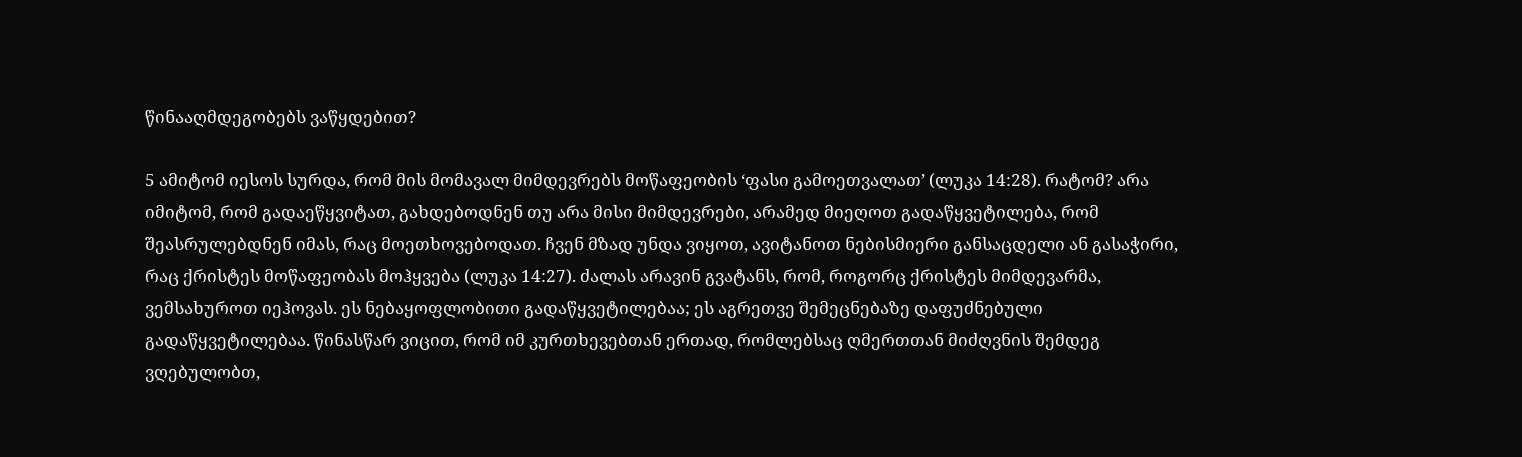წინააღმდეგობებს ვაწყდებით?

5 ამიტომ იესოს სურდა, რომ მის მომავალ მიმდევრებს მოწაფეობის ‘ფასი გამოეთვალათ’ (ლუკა 14:28). რატომ? არა იმიტომ, რომ გადაეწყვიტათ, გახდებოდნენ თუ არა მისი მიმდევრები, არამედ მიეღოთ გადაწყვეტილება, რომ შეასრულებდნენ იმას, რაც მოეთხოვებოდათ. ჩვენ მზად უნდა ვიყოთ, ავიტანოთ ნებისმიერი განსაცდელი ან გასაჭირი, რაც ქრისტეს მოწაფეობას მოჰყვება (ლუკა 14:27). ძალას არავინ გვატანს, რომ, როგორც ქრისტეს მიმდევარმა, ვემსახუროთ იეჰოვას. ეს ნებაყოფლობითი გადაწყვეტილებაა; ეს აგრეთვე შემეცნებაზე დაფუძნებული გადაწყვეტილებაა. წინასწარ ვიცით, რომ იმ კურთხევებთან ერთად, რომლებსაც ღმერთთან მიძღვნის შემდეგ ვღებულობთ,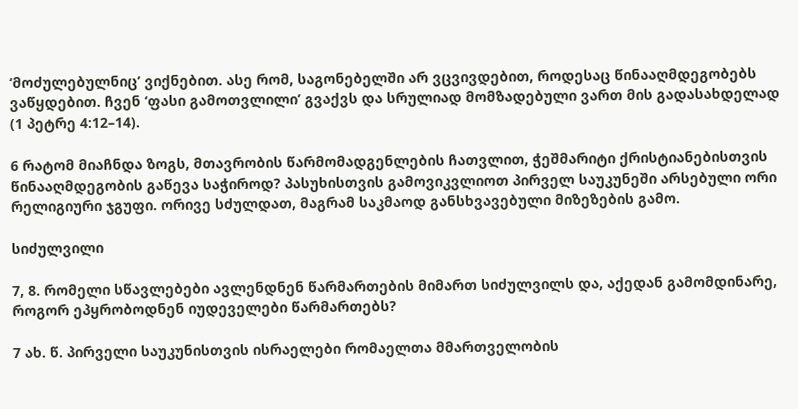‘მოძულებულნიც’ ვიქნებით. ასე რომ, საგონებელში არ ვცვივდებით, როდესაც წინააღმდეგობებს ვაწყდებით. ჩვენ ‘ფასი გამოთვლილი’ გვაქვს და სრულიად მომზადებული ვართ მის გადასახდელად (1 პეტრე 4:12–14).

6 რატომ მიაჩნდა ზოგს, მთავრობის წარმომადგენლების ჩათვლით, ჭეშმარიტი ქრისტიანებისთვის წინააღმდეგობის გაწევა საჭიროდ? პასუხისთვის გამოვიკვლიოთ პირველ საუკუნეში არსებული ორი რელიგიური ჯგუფი. ორივე სძულდათ, მაგრამ საკმაოდ განსხვავებული მიზეზების გამო.

სიძულვილი

7, 8. რომელი სწავლებები ავლენდნენ წარმართების მიმართ სიძულვილს და, აქედან გამომდინარე, როგორ ეპყრობოდნენ იუდეველები წარმართებს?

7 ახ. წ. პირველი საუკუნისთვის ისრაელები რომაელთა მმართველობის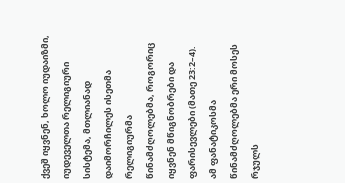ქვეშ იყვნენ, ხოლო იუდაიზმი, იუდეველთა რელიგიური სისტემა, მთლიანად დაიმორჩილეს ისეთმა რელიგიურმა წინამძღოლებმა, როგორიც იყვნენ მწიგნობრები და ფარისევლები (მათე 23:2–4). ამ ფანატიკოსმა წინამძღოლებმა ერი მოსეს რჯულს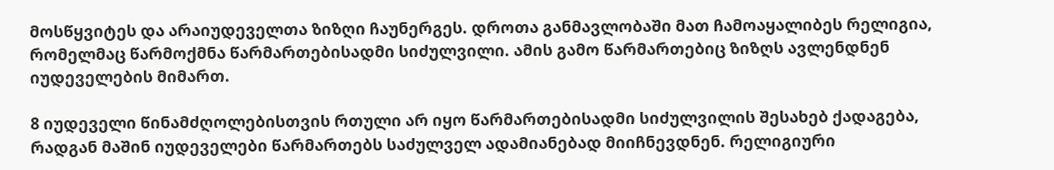მოსწყვიტეს და არაიუდეველთა ზიზღი ჩაუნერგეს. დროთა განმავლობაში მათ ჩამოაყალიბეს რელიგია, რომელმაც წარმოქმნა წარმართებისადმი სიძულვილი. ამის გამო წარმართებიც ზიზღს ავლენდნენ იუდეველების მიმართ.

8 იუდეველი წინამძღოლებისთვის რთული არ იყო წარმართებისადმი სიძულვილის შესახებ ქადაგება, რადგან მაშინ იუდეველები წარმართებს საძულველ ადამიანებად მიიჩნევდნენ. რელიგიური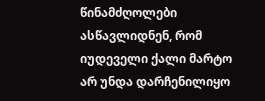წინამძღოლები ასწავლიდნენ, რომ იუდეველი ქალი მარტო არ უნდა დარჩენილიყო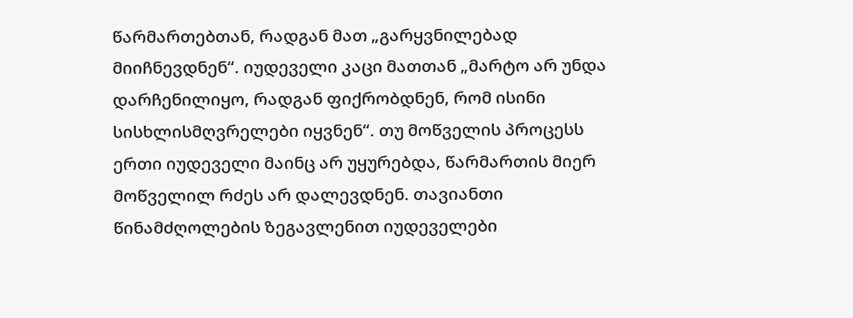წარმართებთან, რადგან მათ „გარყვნილებად მიიჩნევდნენ“. იუდეველი კაცი მათთან „მარტო არ უნდა დარჩენილიყო, რადგან ფიქრობდნენ, რომ ისინი სისხლისმღვრელები იყვნენ“. თუ მოწველის პროცესს ერთი იუდეველი მაინც არ უყურებდა, წარმართის მიერ მოწველილ რძეს არ დალევდნენ. თავიანთი წინამძღოლების ზეგავლენით იუდეველები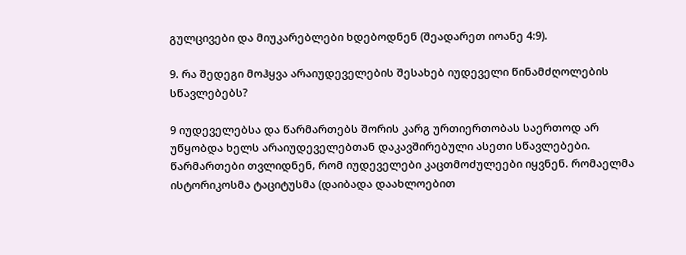გულცივები და მიუკარებლები ხდებოდნენ (შეადარეთ იოანე 4:9).

9. რა შედეგი მოჰყვა არაიუდეველების შესახებ იუდეველი წინამძღოლების სწავლებებს?

9 იუდეველებსა და წარმართებს შორის კარგ ურთიერთობას საერთოდ არ უწყობდა ხელს არაიუდეველებთან დაკავშირებული ასეთი სწავლებები. წარმართები თვლიდნენ, რომ იუდეველები კაცთმოძულეები იყვნენ. რომაელმა ისტორიკოსმა ტაციტუსმა (დაიბადა დაახლოებით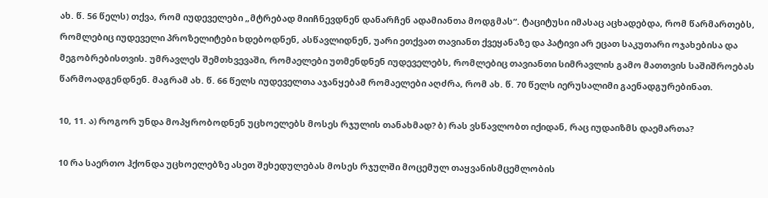ახ. წ. 56 წელს) თქვა, რომ იუდეველები „მტრებად მიიჩნევდნენ დანარჩენ ადამიანთა მოდგმას“. ტაციტუსი იმასაც აცხადებდა, რომ წარმართებს, რომლებიც იუდეველი პროზელიტები ხდებოდნენ, ასწავლიდნენ, უარი ეთქვათ თავიანთ ქვეყანაზე და პატივი არ ეცათ საკუთარი ოჯახებისა და მეგობრებისთვის. უმრავლეს შემთხვევაში, რომაელები უთმენდნენ იუდეველებს, რომლებიც თავიანთი სიმრავლის გამო მათთვის საშიშროებას წარმოადგენდნენ. მაგრამ ახ. წ. 66 წელს იუდეველთა აჯანყებამ რომაელები აღძრა, რომ ახ. წ. 70 წელს იერუსალიმი გაენადგურებინათ.

10, 11. ა) როგორ უნდა მოპყრობოდნენ უცხოელებს მოსეს რჯულის თანახმად? ბ) რას ვსწავლობთ იქიდან, რაც იუდაიზმს დაემართა?

10 რა საერთო ჰქონდა უცხოელებზე ასეთ შეხედულებას მოსეს რჯულში მოცემულ თაყვანისმცემლობის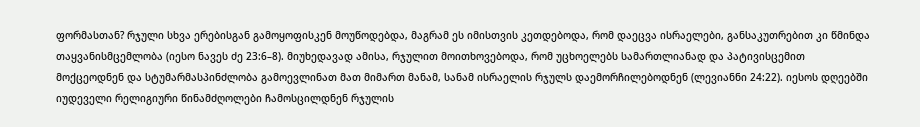ფორმასთან? რჯული სხვა ერებისგან გამოყოფისკენ მოუწოდებდა, მაგრამ ეს იმისთვის კეთდებოდა, რომ დაეცვა ისრაელები, განსაკუთრებით კი წმინდა თაყვანისმცემლობა (იესო ნავეს ძე 23:6–8). მიუხედავად ამისა, რჯულით მოითხოვებოდა, რომ უცხოელებს სამართლიანად და პატივისცემით მოქცეოდნენ და სტუმარმასპინძლობა გამოევლინათ მათ მიმართ მანამ, სანამ ისრაელის რჯულს დაემორჩილებოდნენ (ლევიანნი 24:22). იესოს დღეებში იუდეველი რელიგიური წინამძღოლები ჩამოსცილდნენ რჯულის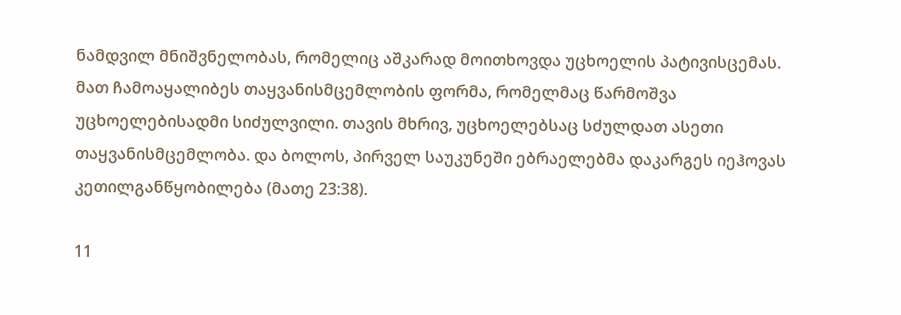ნამდვილ მნიშვნელობას, რომელიც აშკარად მოითხოვდა უცხოელის პატივისცემას. მათ ჩამოაყალიბეს თაყვანისმცემლობის ფორმა, რომელმაც წარმოშვა უცხოელებისადმი სიძულვილი. თავის მხრივ, უცხოელებსაც სძულდათ ასეთი თაყვანისმცემლობა. და ბოლოს, პირველ საუკუნეში ებრაელებმა დაკარგეს იეჰოვას კეთილგანწყობილება (მათე 23:38).

11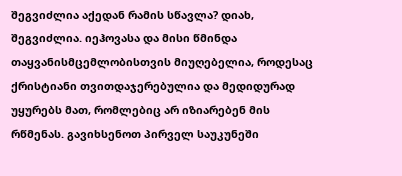შეგვიძლია აქედან რამის სწავლა? დიახ, შეგვიძლია. იეჰოვასა და მისი წმინდა თაყვანისმცემლობისთვის მიუღებელია, როდესაც ქრისტიანი თვითდაჯერებულია და მედიდურად უყურებს მათ, რომლებიც არ იზიარებენ მის რწმენას. გავიხსენოთ პირველ საუკუნეში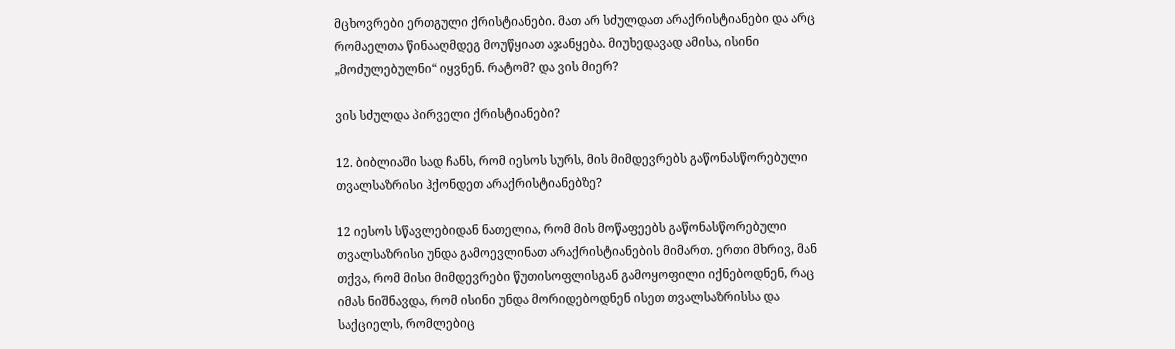მცხოვრები ერთგული ქრისტიანები. მათ არ სძულდათ არაქრისტიანები და არც რომაელთა წინააღმდეგ მოუწყიათ აჯანყება. მიუხედავად ამისა, ისინი „მოძულებულნი“ იყვნენ. რატომ? და ვის მიერ?

ვის სძულდა პირველი ქრისტიანები?

12. ბიბლიაში სად ჩანს, რომ იესოს სურს, მის მიმდევრებს გაწონასწორებული თვალსაზრისი ჰქონდეთ არაქრისტიანებზე?

12 იესოს სწავლებიდან ნათელია, რომ მის მოწაფეებს გაწონასწორებული თვალსაზრისი უნდა გამოევლინათ არაქრისტიანების მიმართ. ერთი მხრივ, მან თქვა, რომ მისი მიმდევრები წუთისოფლისგან გამოყოფილი იქნებოდნენ, რაც იმას ნიშნავდა, რომ ისინი უნდა მორიდებოდნენ ისეთ თვალსაზრისსა და საქციელს, რომლებიც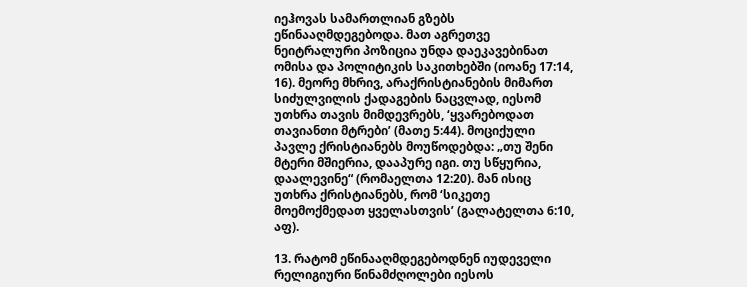იეჰოვას სამართლიან გზებს ეწინააღმდეგებოდა. მათ აგრეთვე ნეიტრალური პოზიცია უნდა დაეკავებინათ ომისა და პოლიტიკის საკითხებში (იოანე 17:14, 16). მეორე მხრივ, არაქრისტიანების მიმართ სიძულვილის ქადაგების ნაცვლად, იესომ უთხრა თავის მიმდევრებს, ‘ყვარებოდათ თავიანთი მტრები’ (მათე 5:44). მოციქული პავლე ქრისტიანებს მოუწოდებდა: „თუ შენი მტერი მშიერია, დააპურე იგი. თუ სწყურია, დაალევინე“ (რომაელთა 12:20). მან ისიც უთხრა ქრისტიანებს, რომ ‘სიკეთე მოემოქმედათ ყველასთვის’ (გალატელთა 6:10, აფ).

13. რატომ ეწინააღმდეგებოდნენ იუდეველი რელიგიური წინამძღოლები იესოს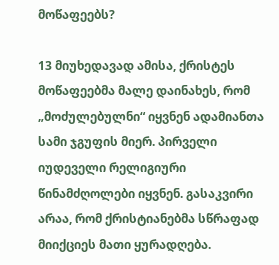მოწაფეებს?

13 მიუხედავად ამისა, ქრისტეს მოწაფეებმა მალე დაინახეს, რომ „მოძულებულნი“ იყვნენ ადამიანთა სამი ჯგუფის მიერ. პირველი იუდეველი რელიგიური წინამძღოლები იყვნენ. გასაკვირი არაა, რომ ქრისტიანებმა სწრაფად მიიქციეს მათი ყურადღება.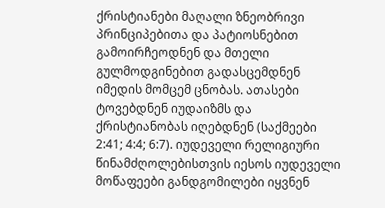ქრისტიანები მაღალი ზნეობრივი პრინციპებითა და პატიოსნებით გამოირჩეოდნენ და მთელი გულმოდგინებით გადასცემდნენ იმედის მომცემ ცნობას. ათასები ტოვებდნენ იუდაიზმს და ქრისტიანობას იღებდნენ (საქმეები 2:41; 4:4; 6:7). იუდეველი რელიგიური წინამძღოლებისთვის იესოს იუდეველი მოწაფეები განდგომილები იყვნენ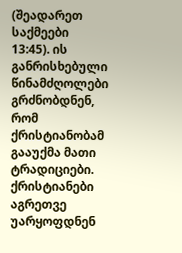(შეადარეთ საქმეები 13:45). ის განრისხებული წინამძღოლები გრძნობდნენ, რომ ქრისტიანობამ გააუქმა მათი ტრადიციები. ქრისტიანები აგრეთვე უარყოფდნენ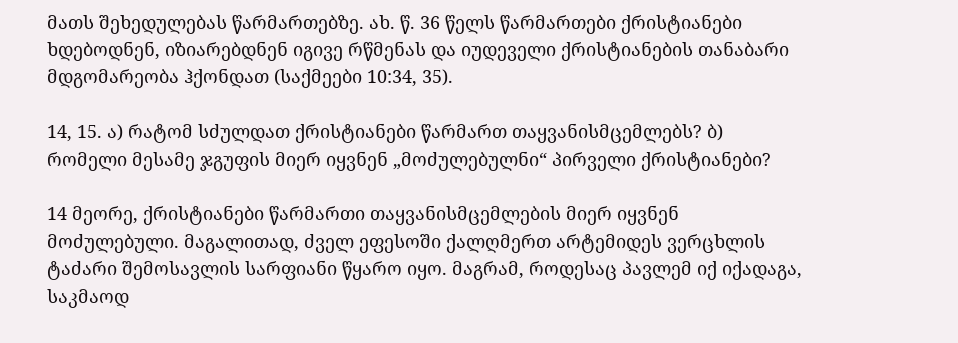მათს შეხედულებას წარმართებზე. ახ. წ. 36 წელს წარმართები ქრისტიანები ხდებოდნენ, იზიარებდნენ იგივე რწმენას და იუდეველი ქრისტიანების თანაბარი მდგომარეობა ჰქონდათ (საქმეები 10:34, 35).

14, 15. ა) რატომ სძულდათ ქრისტიანები წარმართ თაყვანისმცემლებს? ბ) რომელი მესამე ჯგუფის მიერ იყვნენ „მოძულებულნი“ პირველი ქრისტიანები?

14 მეორე, ქრისტიანები წარმართი თაყვანისმცემლების მიერ იყვნენ მოძულებული. მაგალითად, ძველ ეფესოში ქალღმერთ არტემიდეს ვერცხლის ტაძარი შემოსავლის სარფიანი წყარო იყო. მაგრამ, როდესაც პავლემ იქ იქადაგა, საკმაოდ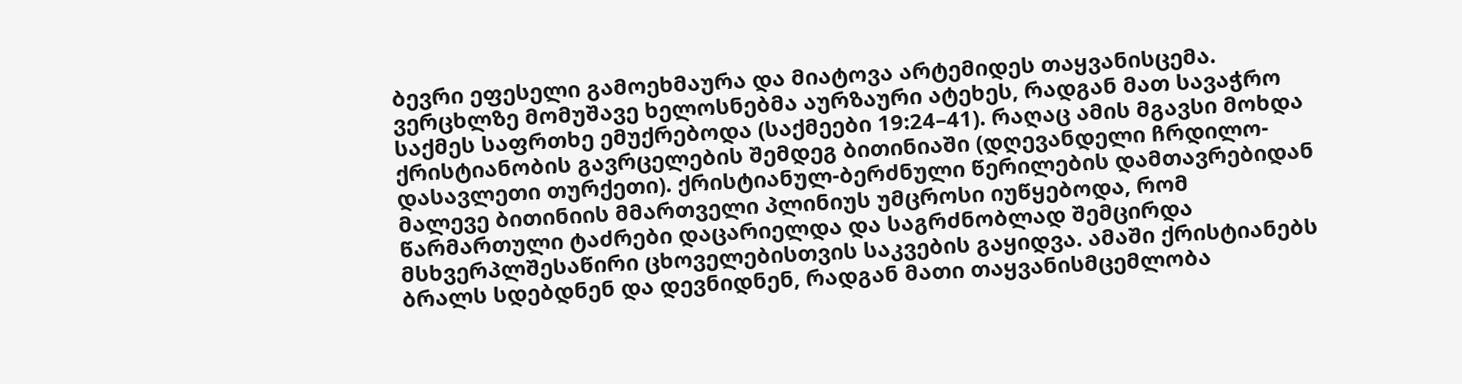ბევრი ეფესელი გამოეხმაურა და მიატოვა არტემიდეს თაყვანისცემა. ვერცხლზე მომუშავე ხელოსნებმა აურზაური ატეხეს, რადგან მათ სავაჭრო საქმეს საფრთხე ემუქრებოდა (საქმეები 19:24–41). რაღაც ამის მგავსი მოხდა ქრისტიანობის გავრცელების შემდეგ ბითინიაში (დღევანდელი ჩრდილო-დასავლეთი თურქეთი). ქრისტიანულ-ბერძნული წერილების დამთავრებიდან მალევე ბითინიის მმართველი პლინიუს უმცროსი იუწყებოდა, რომ წარმართული ტაძრები დაცარიელდა და საგრძნობლად შემცირდა მსხვერპლშესაწირი ცხოველებისთვის საკვების გაყიდვა. ამაში ქრისტიანებს ბრალს სდებდნენ და დევნიდნენ, რადგან მათი თაყვანისმცემლობა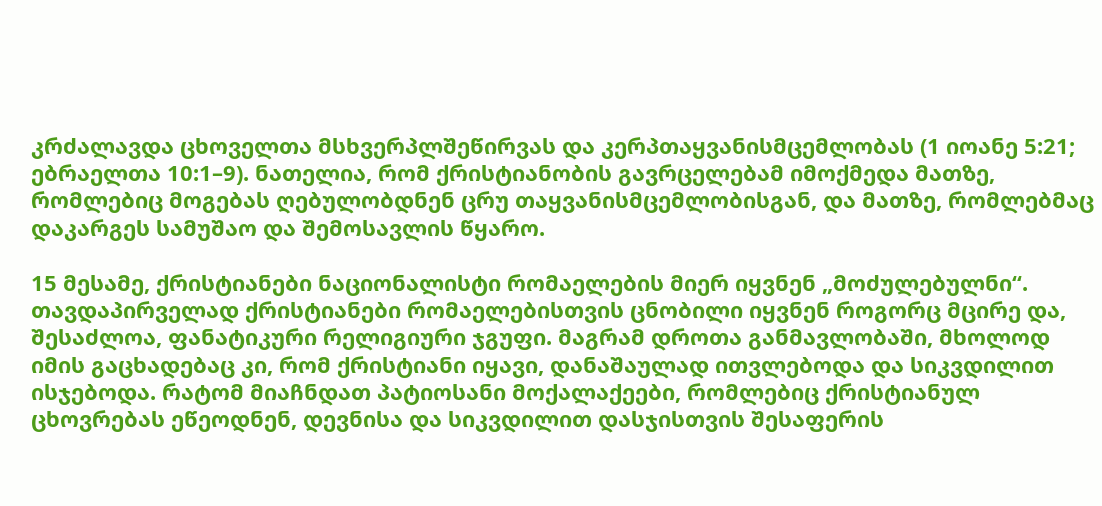კრძალავდა ცხოველთა მსხვერპლშეწირვას და კერპთაყვანისმცემლობას (1 იოანე 5:21; ებრაელთა 10:1–9). ნათელია, რომ ქრისტიანობის გავრცელებამ იმოქმედა მათზე, რომლებიც მოგებას ღებულობდნენ ცრუ თაყვანისმცემლობისგან, და მათზე, რომლებმაც დაკარგეს სამუშაო და შემოსავლის წყარო.

15 მესამე, ქრისტიანები ნაციონალისტი რომაელების მიერ იყვნენ „მოძულებულნი“. თავდაპირველად ქრისტიანები რომაელებისთვის ცნობილი იყვნენ როგორც მცირე და, შესაძლოა, ფანატიკური რელიგიური ჯგუფი. მაგრამ დროთა განმავლობაში, მხოლოდ იმის გაცხადებაც კი, რომ ქრისტიანი იყავი, დანაშაულად ითვლებოდა და სიკვდილით ისჯებოდა. რატომ მიაჩნდათ პატიოსანი მოქალაქეები, რომლებიც ქრისტიანულ ცხოვრებას ეწეოდნენ, დევნისა და სიკვდილით დასჯისთვის შესაფერის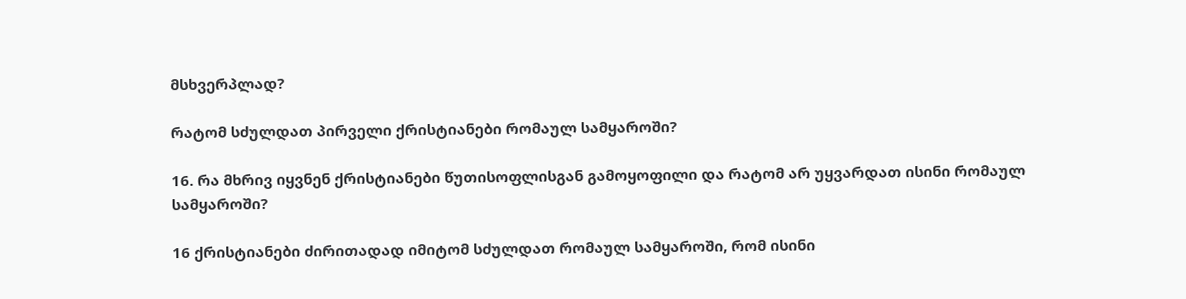მსხვერპლად?

რატომ სძულდათ პირველი ქრისტიანები რომაულ სამყაროში?

16. რა მხრივ იყვნენ ქრისტიანები წუთისოფლისგან გამოყოფილი და რატომ არ უყვარდათ ისინი რომაულ სამყაროში?

16 ქრისტიანები ძირითადად იმიტომ სძულდათ რომაულ სამყაროში, რომ ისინი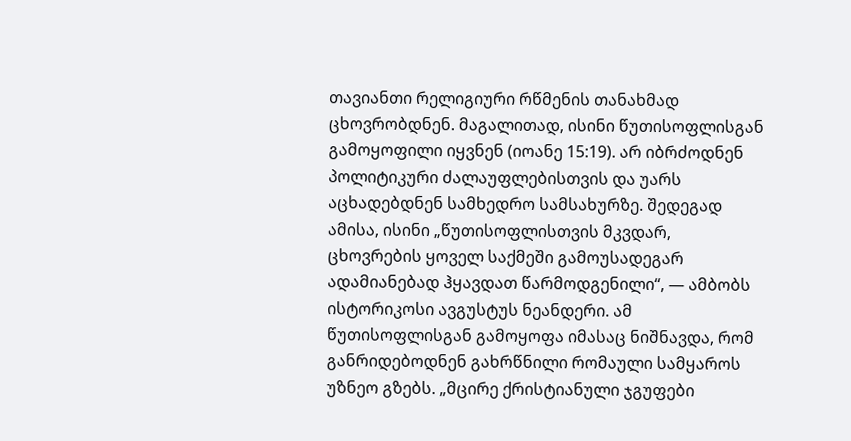თავიანთი რელიგიური რწმენის თანახმად ცხოვრობდნენ. მაგალითად, ისინი წუთისოფლისგან გამოყოფილი იყვნენ (იოანე 15:19). არ იბრძოდნენ პოლიტიკური ძალაუფლებისთვის და უარს აცხადებდნენ სამხედრო სამსახურზე. შედეგად ამისა, ისინი „წუთისოფლისთვის მკვდარ, ცხოვრების ყოველ საქმეში გამოუსადეგარ ადამიანებად ჰყავდათ წარმოდგენილი“, — ამბობს ისტორიკოსი ავგუსტუს ნეანდერი. ამ წუთისოფლისგან გამოყოფა იმასაც ნიშნავდა, რომ განრიდებოდნენ გახრწნილი რომაული სამყაროს უზნეო გზებს. „მცირე ქრისტიანული ჯგუფები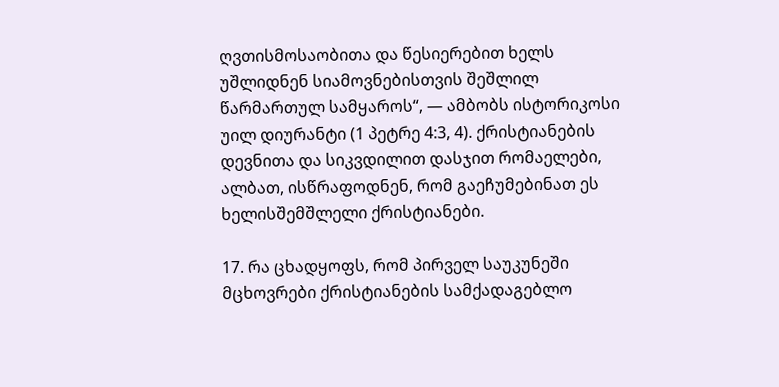ღვთისმოსაობითა და წესიერებით ხელს უშლიდნენ სიამოვნებისთვის შეშლილ წარმართულ სამყაროს“, — ამბობს ისტორიკოსი უილ დიურანტი (1 პეტრე 4:3, 4). ქრისტიანების დევნითა და სიკვდილით დასჯით რომაელები, ალბათ, ისწრაფოდნენ, რომ გაეჩუმებინათ ეს ხელისშემშლელი ქრისტიანები.

17. რა ცხადყოფს, რომ პირველ საუკუნეში მცხოვრები ქრისტიანების სამქადაგებლო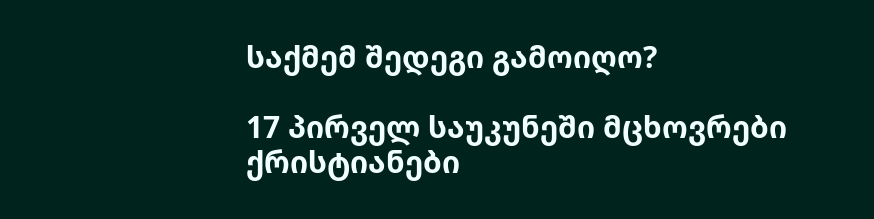საქმემ შედეგი გამოიღო?

17 პირველ საუკუნეში მცხოვრები ქრისტიანები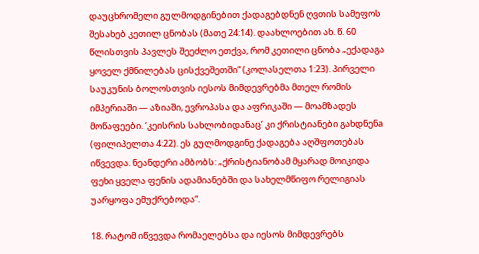დაუცხრომელი გულმოდგინებით ქადაგებდნენ ღვთის სამეფოს შესახებ კეთილ ცნობას (მათე 24:14). დაახლოებით ახ. წ. 60 წლისთვის პავლეს შეეძლო ეთქვა, რომ კეთილი ცნობა „ექადაგა ყოველ ქმნილებას ცისქვეშეთში“ (კოლასელთა 1:23). პირველი საუკუნის ბოლოსთვის იესოს მიმდევრებმა მთელ რომის იმპერიაში — აზიაში, ევროპასა და აფრიკაში — მოამზადეს მოწაფეები. ‘კეისრის სახლობიდანაც’ კი ქრისტიანები გახდნენa (ფილიპელთა 4:22). ეს გულმოდგინე ქადაგება აღშფოთებას იწვევდა. ნეანდერი ამბობს: „ქრისტიანობამ მყარად მოიკიდა ფეხი ყველა ფენის ადამიანებში და სახელმწიფო რელიგიას უარყოფა ემუქრებოდა“.

18. რატომ იწვევდა რომაელებსა და იესოს მიმდევრებს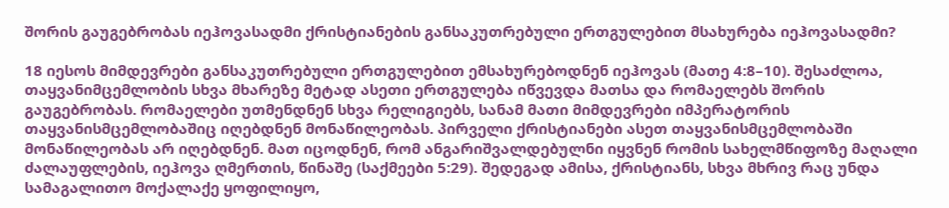შორის გაუგებრობას იეჰოვასადმი ქრისტიანების განსაკუთრებული ერთგულებით მსახურება იეჰოვასადმი?

18 იესოს მიმდევრები განსაკუთრებული ერთგულებით ემსახურებოდნენ იეჰოვას (მათე 4:8–10). შესაძლოა, თაყვანიმცემლობის სხვა მხარეზე მეტად ასეთი ერთგულება იწვევდა მათსა და რომაელებს შორის გაუგებრობას. რომაელები უთმენდნენ სხვა რელიგიებს, სანამ მათი მიმდევრები იმპერატორის თაყვანისმცემლობაშიც იღებდნენ მონაწილეობას. პირველი ქრისტიანები ასეთ თაყვანისმცემლობაში მონაწილეობას არ იღებდნენ. მათ იცოდნენ, რომ ანგარიშვალდებულნი იყვნენ რომის სახელმწიფოზე მაღალი ძალაუფლების, იეჰოვა ღმერთის, წინაშე (საქმეები 5:29). შედეგად ამისა, ქრისტიანს, სხვა მხრივ რაც უნდა სამაგალითო მოქალაქე ყოფილიყო,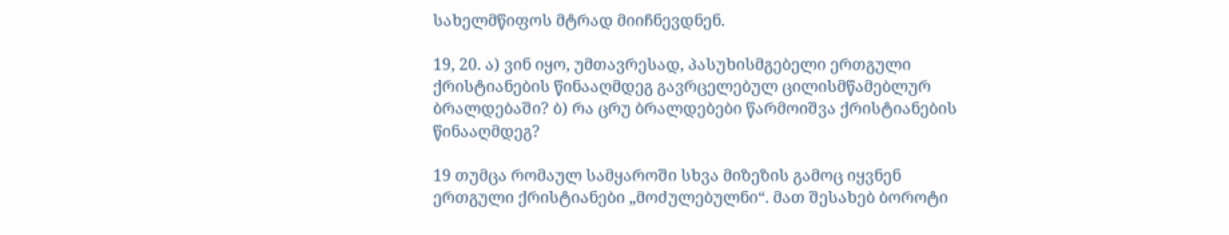სახელმწიფოს მტრად მიიჩნევდნენ.

19, 20. ა) ვინ იყო, უმთავრესად, პასუხისმგებელი ერთგული ქრისტიანების წინააღმდეგ გავრცელებულ ცილისმწამებლურ ბრალდებაში? ბ) რა ცრუ ბრალდებები წარმოიშვა ქრისტიანების წინააღმდეგ?

19 თუმცა რომაულ სამყაროში სხვა მიზეზის გამოც იყვნენ ერთგული ქრისტიანები „მოძულებულნი“. მათ შესახებ ბოროტი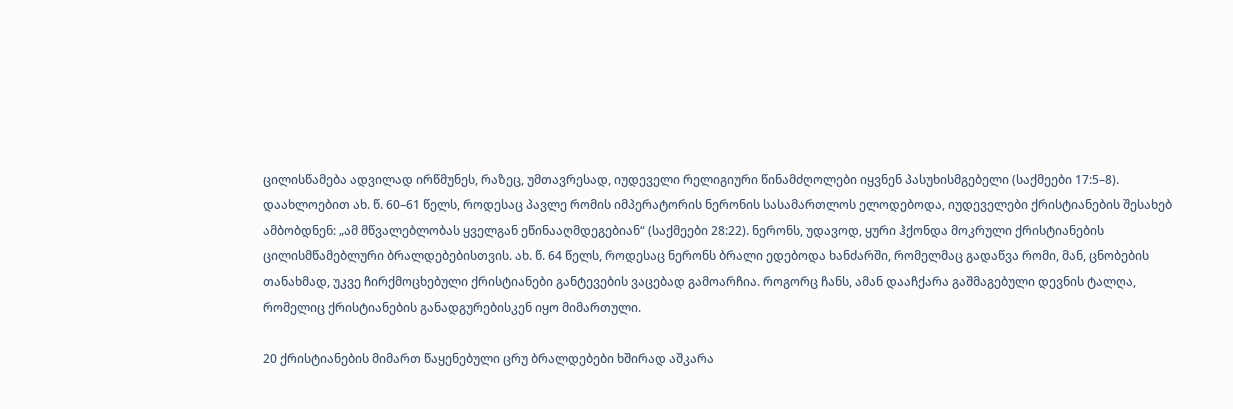ცილისწამება ადვილად ირწმუნეს, რაზეც, უმთავრესად, იუდეველი რელიგიური წინამძღოლები იყვნენ პასუხისმგებელი (საქმეები 17:5–8). დაახლოებით ახ. წ. 60–61 წელს, როდესაც პავლე რომის იმპერატორის ნერონის სასამართლოს ელოდებოდა, იუდეველები ქრისტიანების შესახებ ამბობდნენ: „ამ მწვალებლობას ყველგან ეწინააღმდეგებიან“ (საქმეები 28:22). ნერონს, უდავოდ, ყური ჰქონდა მოკრული ქრისტიანების ცილისმწამებლური ბრალდებებისთვის. ახ. წ. 64 წელს, როდესაც ნერონს ბრალი ედებოდა ხანძარში, რომელმაც გადაწვა რომი, მან, ცნობების თანახმად, უკვე ჩირქმოცხებული ქრისტიანები განტევების ვაცებად გამოარჩია. როგორც ჩანს, ამან დააჩქარა გაშმაგებული დევნის ტალღა, რომელიც ქრისტიანების განადგურებისკენ იყო მიმართული.

20 ქრისტიანების მიმართ წაყენებული ცრუ ბრალდებები ხშირად აშკარა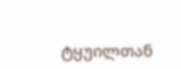ტყუილთან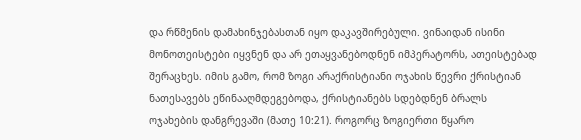და რწმენის დამახინჯებასთან იყო დაკავშირებული. ვინაიდან ისინი მონოთეისტები იყვნენ და არ ეთაყვანებოდნენ იმპერატორს, ათეისტებად შერაცხეს. იმის გამო, რომ ზოგი არაქრისტიანი ოჯახის წევრი ქრისტიან ნათესავებს ეწინააღმდეგებოდა, ქრისტიანებს სდებდნენ ბრალს ოჯახების დანგრევაში (მათე 10:21). როგორც ზოგიერთი წყარო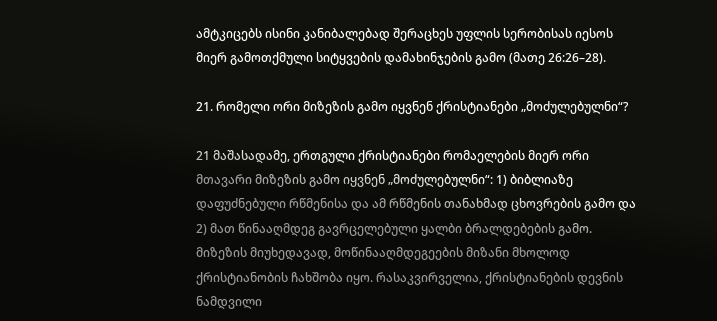ამტკიცებს ისინი კანიბალებად შერაცხეს უფლის სერობისას იესოს მიერ გამოთქმული სიტყვების დამახინჯების გამო (მათე 26:26–28).

21. რომელი ორი მიზეზის გამო იყვნენ ქრისტიანები „მოძულებულნი“?

21 მაშასადამე, ერთგული ქრისტიანები რომაელების მიერ ორი მთავარი მიზეზის გამო იყვნენ „მოძულებულნი“: 1) ბიბლიაზე დაფუძნებული რწმენისა და ამ რწმენის თანახმად ცხოვრების გამო და 2) მათ წინააღმდეგ გავრცელებული ყალბი ბრალდებების გამო. მიზეზის მიუხედავად, მოწინააღმდეგეების მიზანი მხოლოდ ქრისტიანობის ჩახშობა იყო. რასაკვირველია, ქრისტიანების დევნის ნამდვილი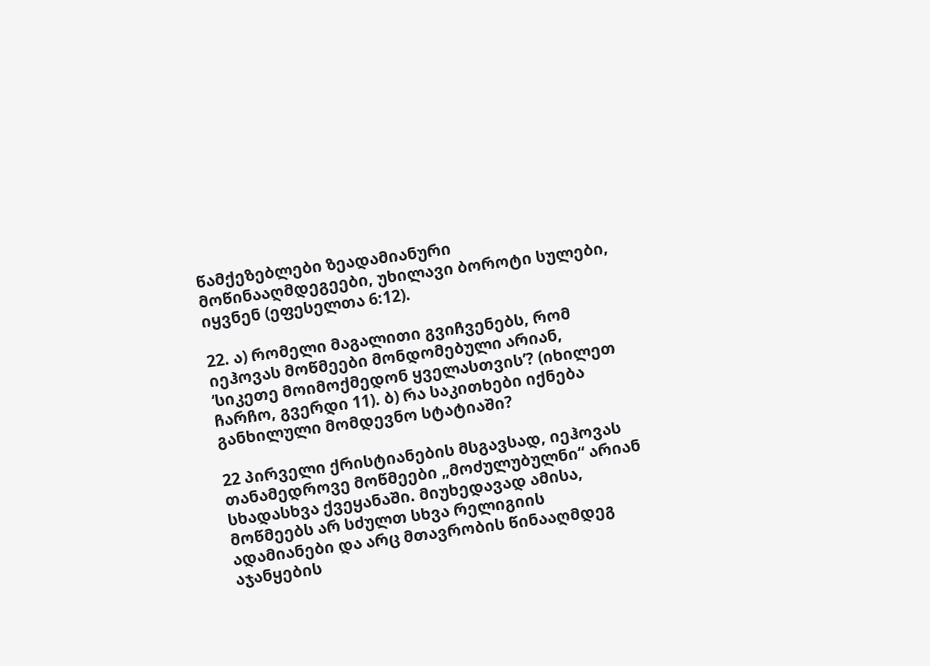წამქეზებლები ზეადამიანური მოწინააღმდეგეები, უხილავი ბოროტი სულები, იყვნენ (ეფესელთა 6:12).

22. ა) რომელი მაგალითი გვიჩვენებს, რომ იეჰოვას მოწმეები მონდომებული არიან, ‘სიკეთე მოიმოქმედონ ყველასთვის’? (იხილეთ ჩარჩო, გვერდი 11). ბ) რა საკითხები იქნება განხილული მომდევნო სტატიაში?

22 პირველი ქრისტიანების მსგავსად, იეჰოვას თანამედროვე მოწმეები „მოძულუბულნი“ არიან სხადასხვა ქვეყანაში. მიუხედავად ამისა, მოწმეებს არ სძულთ სხვა რელიგიის ადამიანები და არც მთავრობის წინააღმდეგ აჯანყების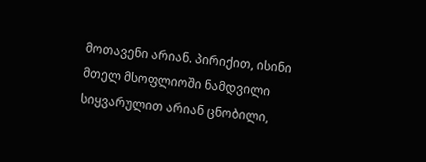მოთავენი არიან. პირიქით, ისინი მთელ მსოფლიოში ნამდვილი სიყვარულით არიან ცნობილი,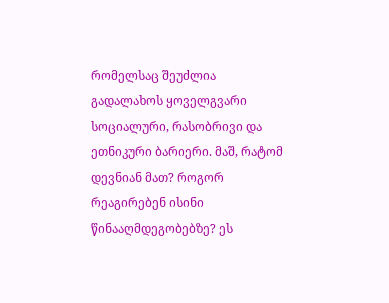რომელსაც შეუძლია გადალახოს ყოველგვარი სოციალური, რასობრივი და ეთნიკური ბარიერი. მაშ, რატომ დევნიან მათ? როგორ რეაგირებენ ისინი წინააღმდეგობებზე? ეს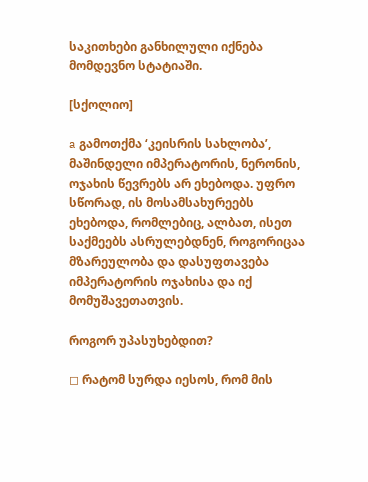საკითხები განხილული იქნება მომდევნო სტატიაში.

[სქოლიო]

a გამოთქმა ‘კეისრის სახლობა’, მაშინდელი იმპერატორის, ნერონის, ოჯახის წევრებს არ ეხებოდა. უფრო სწორად, ის მოსამსახურეებს ეხებოდა, რომლებიც, ალბათ, ისეთ საქმეებს ასრულებდნენ, როგორიცაა მზარეულობა და დასუფთავება იმპერატორის ოჯახისა და იქ მომუშავეთათვის.

როგორ უპასუხებდით?

◻ რატომ სურდა იესოს, რომ მის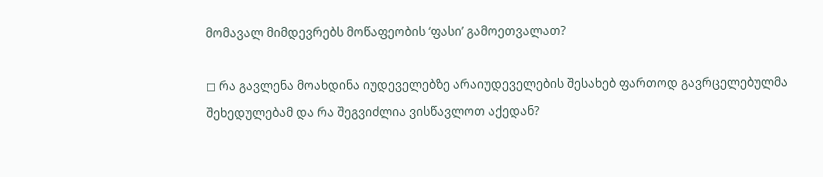მომავალ მიმდევრებს მოწაფეობის ‘ფასი’ გამოეთვალათ?

◻ რა გავლენა მოახდინა იუდეველებზე არაიუდეველების შესახებ ფართოდ გავრცელებულმა შეხედულებამ და რა შეგვიძლია ვისწავლოთ აქედან?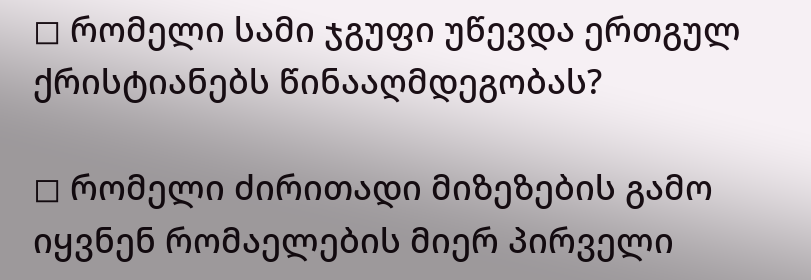◻ რომელი სამი ჯგუფი უწევდა ერთგულ ქრისტიანებს წინააღმდეგობას?

◻ რომელი ძირითადი მიზეზების გამო იყვნენ რომაელების მიერ პირველი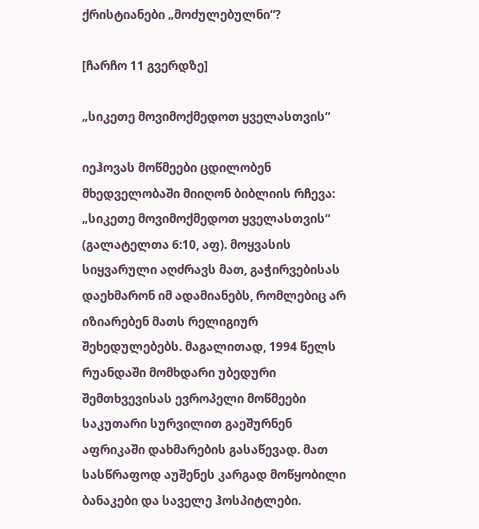ქრისტიანები „მოძულებულნი“?

[ჩარჩო 11 გვერდზე]

„სიკეთე მოვიმოქმედოთ ყველასთვის“

იეჰოვას მოწმეები ცდილობენ მხედველობაში მიიღონ ბიბლიის რჩევა: „სიკეთე მოვიმოქმედოთ ყველასთვის“ (გალატელთა 6:10, აფ). მოყვასის სიყვარული აღძრავს მათ, გაჭირვებისას დაეხმარონ იმ ადამიანებს, რომლებიც არ იზიარებენ მათს რელიგიურ შეხედულებებს. მაგალითად, 1994 წელს რუანდაში მომხდარი უბედური შემთხვევისას ევროპელი მოწმეები საკუთარი სურვილით გაეშურნენ აფრიკაში დახმარების გასაწევად. მათ სასწრაფოდ აუშენეს კარგად მოწყობილი ბანაკები და საველე ჰოსპიტლები.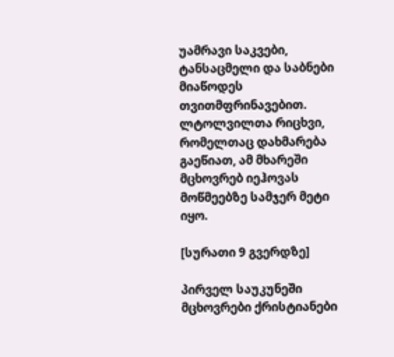უამრავი საკვები, ტანსაცმელი და საბნები მიაწოდეს თვითმფრინავებით. ლტოლვილთა რიცხვი, რომელთაც დახმარება გაეწიათ, ამ მხარეში მცხოვრებ იეჰოვას მოწმეებზე სამჯერ მეტი იყო.

[სურათი 9 გვერდზე]

პირველ საუკუნეში მცხოვრები ქრისტიანები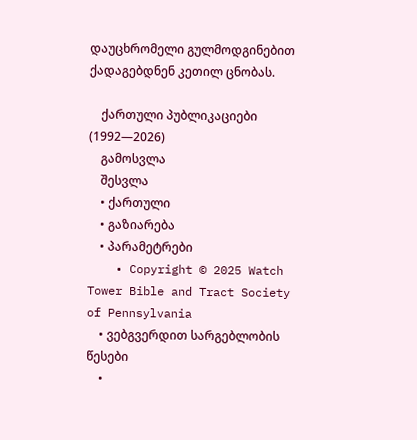დაუცხრომელი გულმოდგინებით ქადაგებდნენ კეთილ ცნობას.

    ქართული პუბლიკაციები (1992—2026)
    გამოსვლა
    შესვლა
    • ქართული
    • გაზიარება
    • პარამეტრები
    • Copyright © 2025 Watch Tower Bible and Tract Society of Pennsylvania
    • ვებგვერდით სარგებლობის წესები
    •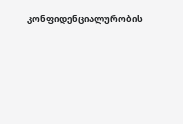კონფიდენციალურობის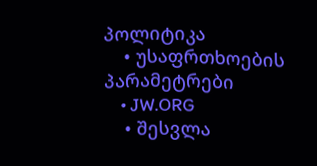პოლიტიკა
    • უსაფრთხოების პარამეტრები
    • JW.ORG
    • შესვლა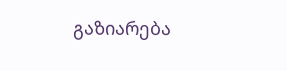გაზიარება